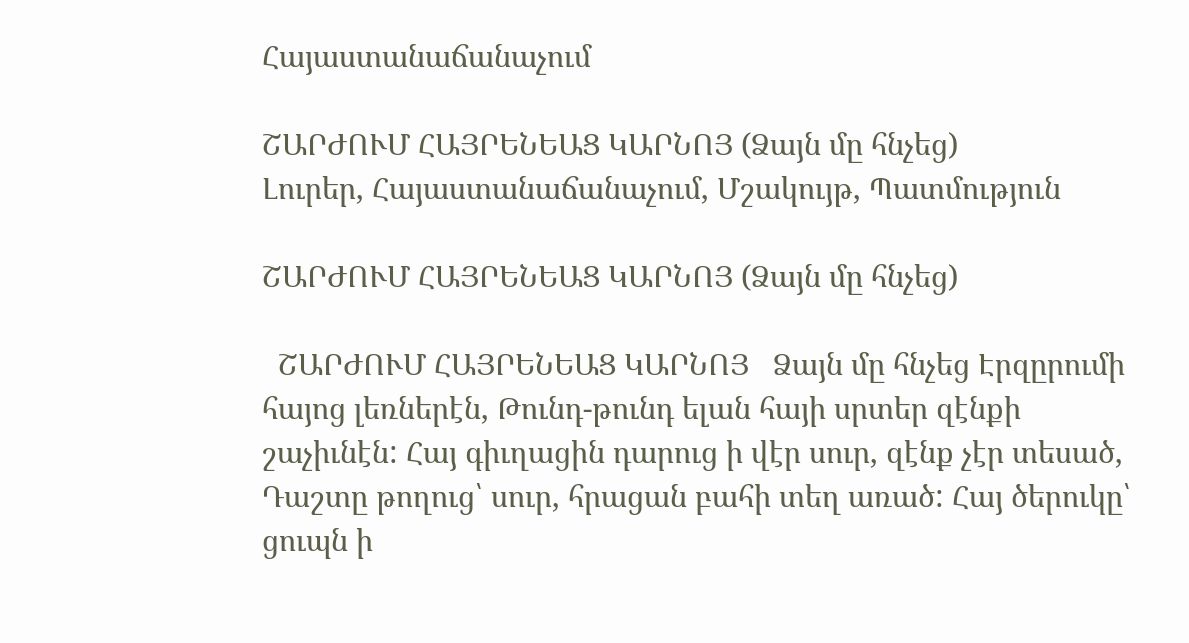Հայաստանաճանաչում

ՇԱՐԺՈՒՄ ՀԱՅՐԵՆԵԱՑ ԿԱՐՆՈՅ (Ձայն մը հնչեց)
Լուրեր, Հայաստանաճանաչում, Մշակույթ, Պատմություն

ՇԱՐԺՈՒՄ ՀԱՅՐԵՆԵԱՑ ԿԱՐՆՈՅ (Ձայն մը հնչեց)

  ՇԱՐԺՈՒՄ ՀԱՅՐԵՆԵԱՑ ԿԱՐՆՈՅ   Ձայն մը հնչեց Էրզըրումի հայոց լեռներէն, Թունդ-թունդ ելան հայի սրտեր զէնքի շաչիւնէն: Հայ գիւղացին դարուց ի վէր սուր, զէնք չէր տեսած, Դաշտը թողուց՝ սուր, հրացան բահի տեղ առած: Հայ ծերուկը՝ ցուպն ի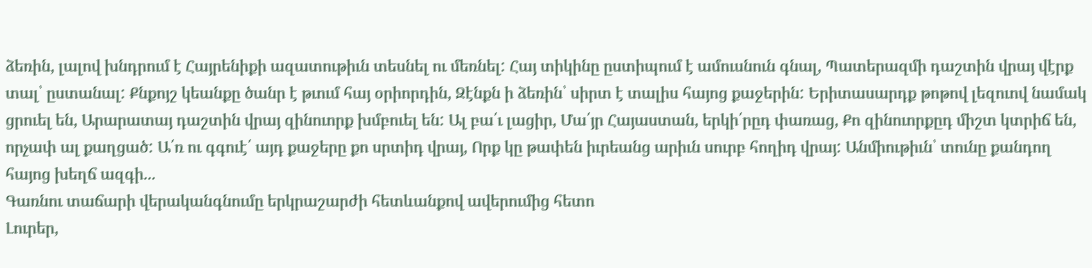ձեռին, լալով խնդրում է Հայրենիքի ազատութիւն տեսնել ու մեռնել: Հայ տիկինը ըստիպում է ամուսնուն գնալ, Պատերազմի դաշտին վրայ վէրք տալ՝ ըստանալ: Քնքոյշ կեանքը ծանր է թւում հայ օրիորդին, Զէնքն ի ձեռին՝ սիրտ է տալիս հայոց քաջերին: Երիտասարդք թոթով լեզուով նամակ ցրուել են, Արարատայ դաշտին վրայ զինուորք խմբուել են: Ալ բա՛ւ լացիր, Մա՛յր Հայաստան, երկի՛րըդ փառաց, Քո զինուորքըդ միշտ կտրիճ են, որչափ ալ քաղցած: Ա՛ռ ու գգուէ՛ այդ քաջերը քո սրտիդ վրայ, Որք կը թափեն իւրեանց արիւն սուրբ հողիդ վրայ: Անմիութիւն՝ տունը քանդող հայոց խեղճ ազգի...
Գառնու տաճարի վերականգնումը երկրաշարժի հետևանքով ավերումից հետո
Լուրեր,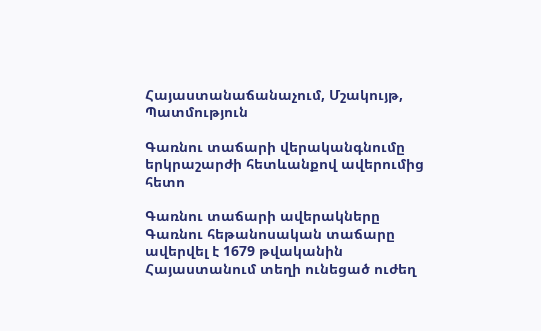Հայաստանաճանաչում, Մշակույթ, Պատմություն

Գառնու տաճարի վերականգնումը երկրաշարժի հետևանքով ավերումից հետո

Գառնու տաճարի ավերակները Գառնու հեթանոսական տաճարը ավերվել է 1679 թվականին Հայաստանում տեղի ունեցած ուժեղ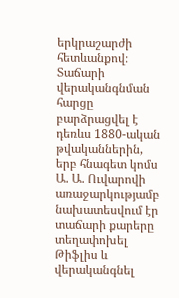երկրաշարժի հետևանքով։ Տաճարի վերականգնման հարցը բարձրացվել է դեռևս 1880-ական թվականներին, երբ հնագետ կոմս Ա. Ա. Ուվարովի առաջարկությամբ նախատեսվում էր տաճարի քարերը տեղափոխել Թիֆլիս և վերականգնել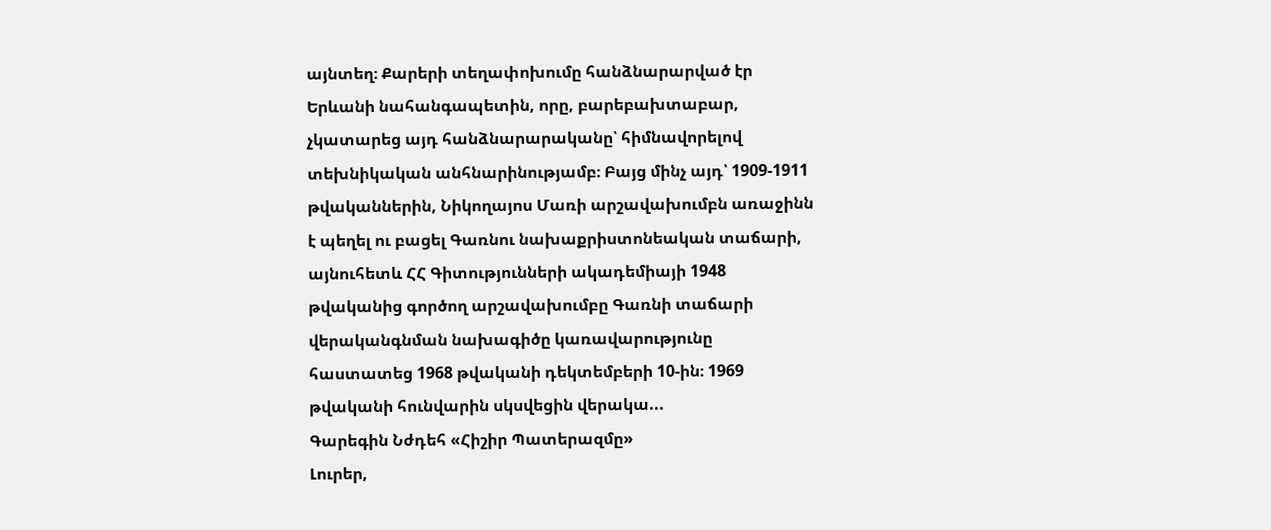այնտեղ։ Քարերի տեղափոխումը հանձնարարված էր Երևանի նահանգապետին, որը, բարեբախտաբար, չկատարեց այդ հանձնարարականը՝ հիմնավորելով տեխնիկական անհնարինությամբ։ Բայց մինչ այդ՝ 1909-1911 թվականներին, Նիկողայոս Մառի արշավախումբն առաջինն է պեղել ու բացել Գառնու նախաքրիստոնեական տաճարի, այնուհետև ՀՀ Գիտությունների ակադեմիայի 1948 թվականից գործող արշավախումբը Գառնի տաճարի վերականգնման նախագիծը կառավարությունը հաստատեց 1968 թվականի դեկտեմբերի 10-ին։ 1969 թվականի հունվարին սկսվեցին վերակա...
Գարեգին Նժդեհ «Հիշիր Պատերազմը»
Լուրեր,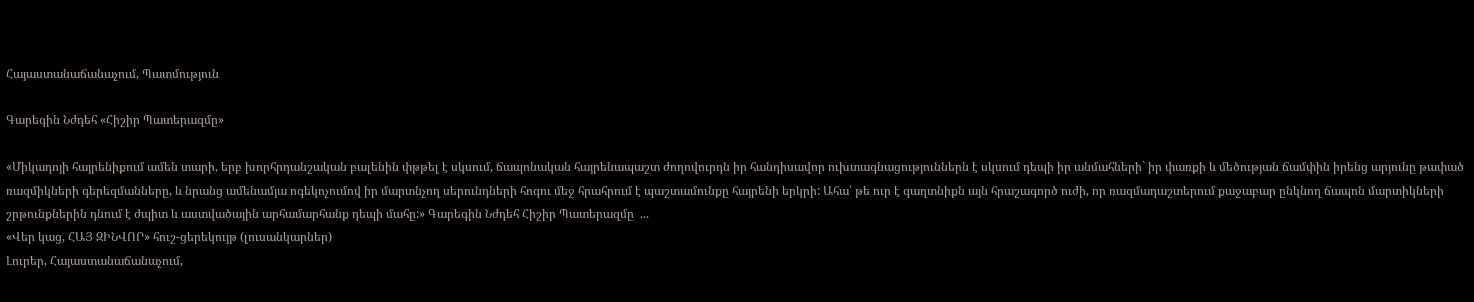Հայաստանաճանաչում, Պատմություն

Գարեգին Նժդեհ «Հիշիր Պատերազմը»

«Միկադոյի հայրենիքում ամեն տարի, երբ խորհրդանշական բալենին փթթել է սկսում, ճապոնական հայրենապաշտ ժողովուրդն իր հանդիսավոր ուխտագնացություններն է սկսում դեպի իր անմահների` իր փառքի և մեծության ճամփին իրենց արյունը թափած ռազմիկների գերեզմանները, և նրանց ամենամյա ոգեկոչումով իր մարտնչող սերունդների հոգու մեջ հրահրում է պաշտամունքը հայրենի երկրի: Ահա՛ թե ուր է գաղտնիքն այն հրաշագործ ուժի, որ ռազմադաշտերում քաջաբար ընկնող ճապոն մարտիկների շրթունքներին դնում է ժպիտ և աստվածային արհամարհանք դեպի մահը:» Գարեգին Նժդեհ Հիշիր Պատերազմը  ...
«Վեր կաց, ՀԱՅ ԶԻՆՎՈՐ» հուշ-ցերեկույթ (լուսանկարներ)
Լուրեր, Հայաստանաճանաչում,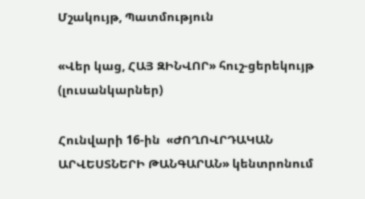Մշակույթ, Պատմություն

«Վեր կաց, ՀԱՅ ԶԻՆՎՈՐ» հուշ-ցերեկույթ (լուսանկարներ)

Հունվարի 16-ին  «ԺՈՂՈՎՐԴԱԿԱՆ ԱՐՎԵՍՏՆԵՐԻ ԹԱՆԳԱՐԱՆ» կենտրոնում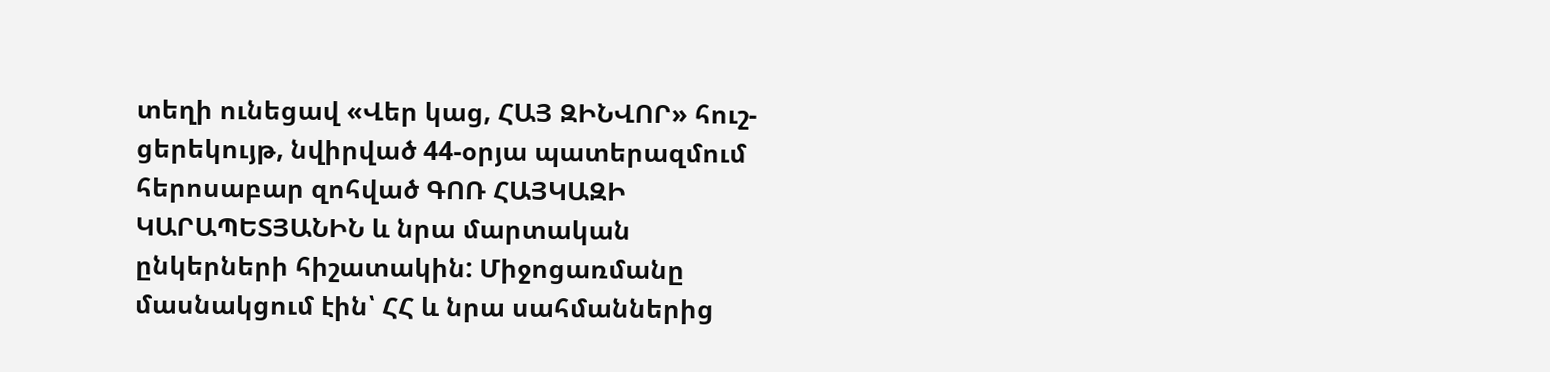տեղի ունեցավ «Վեր կաց, ՀԱՅ ԶԻՆՎՈՐ» հուշ-ցերեկույթ, նվիրված 44-օրյա պատերազմում հերոսաբար զոհված ԳՈՌ ՀԱՅԿԱԶԻ ԿԱՐԱՊԵՏՅԱՆԻՆ և նրա մարտական ընկերների հիշատակին: Միջոցառմանը մասնակցում էին՝ ՀՀ և նրա սահմաններից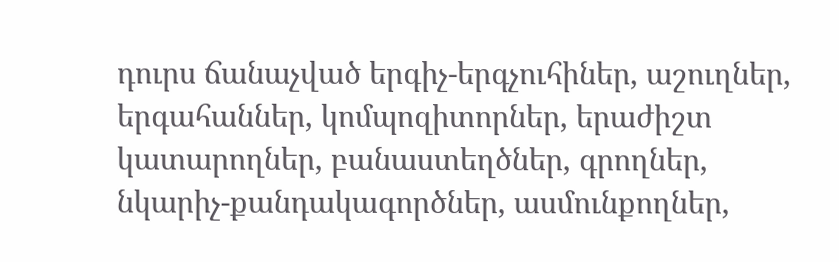դուրս ճանաչված երգիչ-երգչուհիներ, աշուղներ, երգահաններ, կոմպոզիտորներ, երաժիշտ կատարողներ, բանաստեղծներ, գրողներ, նկարիչ-քանդակագործներ, ասմունքողներ,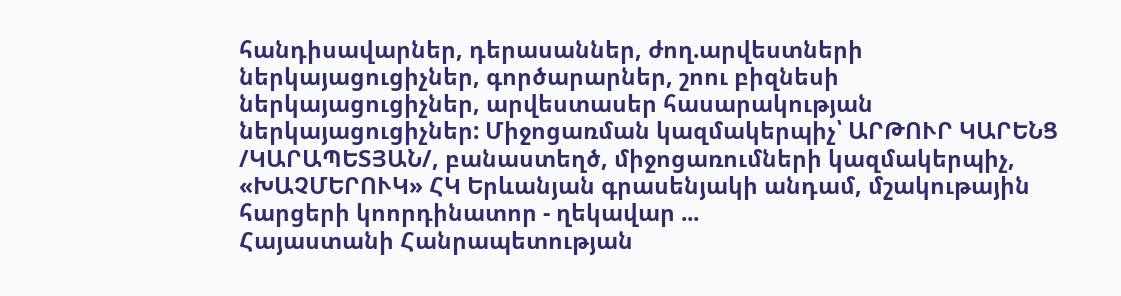հանդիսավարներ, դերասաններ, ժող.արվեստների ներկայացուցիչներ, գործարարներ, շոու բիզնեսի ներկայացուցիչներ, արվեստասեր հասարակության ներկայացուցիչներ: Միջոցառման կազմակերպիչ՝ ԱՐԹՈՒՐ ԿԱՐԵՆՑ /ԿԱՐԱՊԵՏՅԱՆ/, բանաստեղծ, միջոցառումների կազմակերպիչ, «ԽԱՉՄԵՐՈՒԿ» ՀԿ Երևանյան գրասենյակի անդամ, մշակութային հարցերի կոորդինատոր - ղեկավար ...
Հայաստանի Հանրապետության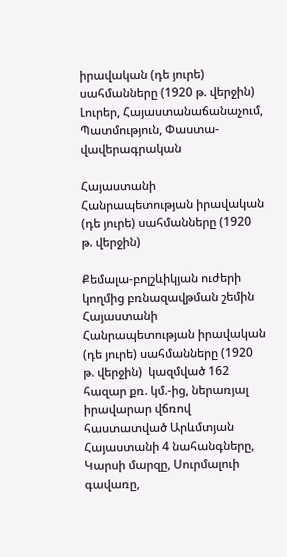իրավական (դե յուրե) սահմանները (1920 թ. վերջին)
Լուրեր, Հայաստանաճանաչում, Պատմություն, Փաստա-վավերագրական

Հայաստանի Հանրապետության իրավական (դե յուրե) սահմանները (1920 թ. վերջին)

Քեմալա-բոլշևիկյան ուժերի կողմից բռնազավթման շեմին Հայաստանի Հանրապետության իրավական (դե յուրե) սահմանները (1920 թ. վերջին)  կազմված 162 հազար քռ. կմ.-ից, ներառյալ իրավարար վճռով հաստատված Արևմտյան Հայաստանի 4 նահանգները, Կարսի մարզը, Սուրմալուի գավառը,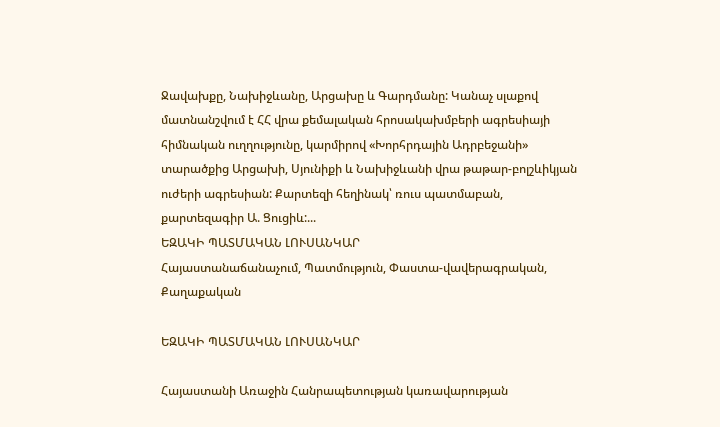Ջավախքը, Նախիջևանը, Արցախը և Գարդմանը: Կանաչ սլաքով մատնանշվում է ՀՀ վրա քեմալական հրոսակախմբերի ագրեսիայի հիմնական ուղղությունը, կարմիրով «Խորհրդային Ադրբեջանի» տարածքից Արցախի, Սյունիքի և Նախիջևանի վրա թաթար-բոլշևիկյան ուժերի ագրեսիան: Քարտեզի հեղինակ՝ ռուս պատմաբան, քարտեզագիր Ա. Ցուցիև:...
ԵԶԱԿԻ ՊԱՏՄԱԿԱՆ ԼՈՒՍԱՆԿԱՐ
Հայաստանաճանաչում, Պատմություն, Փաստա-վավերագրական, Քաղաքական

ԵԶԱԿԻ ՊԱՏՄԱԿԱՆ ԼՈՒՍԱՆԿԱՐ

Հայաստանի Առաջին Հանրապետության կառավարության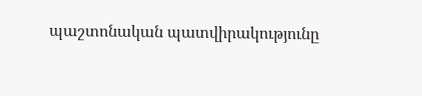պաշտոնական պատվիրակությունը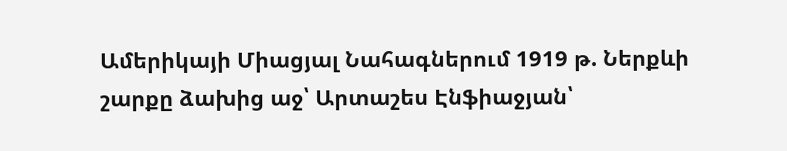Ամերիկայի Միացյալ Նահագներում 1919 թ. Ներքևի շարքը ձախից աջ՝ Արտաշես Էնֆիաջյան՝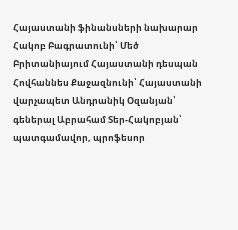Հայաստանի ֆինանսների նախարար Հակոբ Բագրատունի՝ Մեծ Բրիտանիայում Հայաստանի դեսպան Հովհաննես Քաջազնունի՝ Հայաստանի վարչապետ Անդրանիկ Օզանյան՝ գեներալ Աբրահամ Տեր-Հակոբյան՝ պատգամավոր, պրոֆեսոր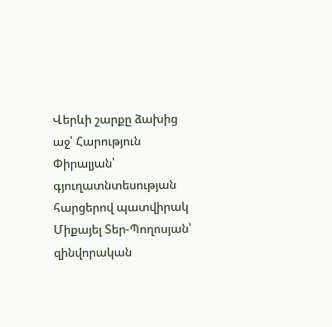Վերևի շարքը ձախից աջ՝ Հարություն Փիրալյան՝ գյուղատնտեսության հարցերով պատվիրակ Միքայել Տեր-Պողոսյան՝ զինվորական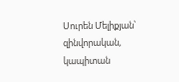Սուրեն Մելիքյան՝ զինվորական, կապիտան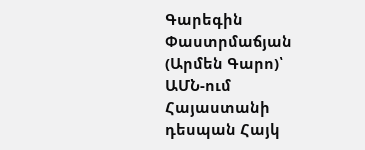Գարեգին Փաստրմաճյան (Արմեն Գարո)՝ ԱՄՆ-ում Հայաստանի դեսպան Հայկ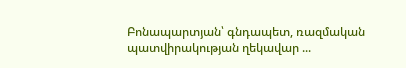Բոնապարտյան՝ գնդապետ, ռազմական պատվիրակության ղեկավար ...